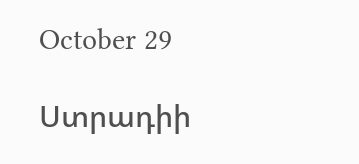October 29

Ստրադիի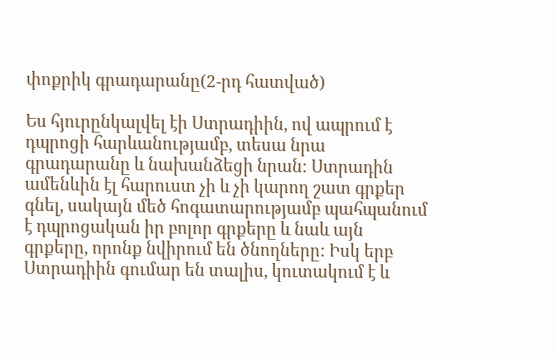փոքրիկ գրադարանը(2-րդ հատված)

Ես հյուրընկալվել էի Ստրադիին, ով ապրում է դպրոցի հարևանությամբ, տեսա նրա գրադարանը և նախանձեցի նրան: Ստրադին ամենևին էլ հարուստ չի և չի կարող շատ գրքեր գնել, սակայն մեծ հոգատարությամբ պահպանում է դպրոցական իր բոլոր գրքերը և նաև այն գրքերը, որոնք նվիրում են ծնողները: Իսկ երբ Ստրադիին գումար են տալիս, կուտակում է և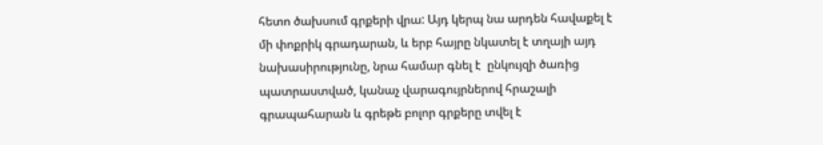հետո ծախսում գրքերի վրա: Այդ կերպ նա արդեն հավաքել է մի փոքրիկ գրադարան, և երբ հայրը նկատել է տղայի այդ նախասիրությունը, նրա համար գնել է  ընկույզի ծառից պատրաստված, կանաչ վարագույրներով հրաշալի գրապահարան և գրեթե բոլոր գրքերը տվել է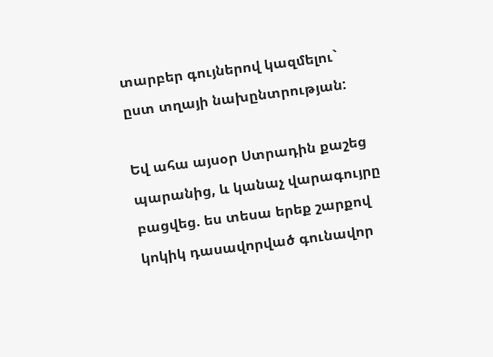տարբեր գույներով կազմելու` ըստ տղայի նախընտրության:

Եվ ահա այսօր Ստրադին քաշեց պարանից, և կանաչ վարագույրը բացվեց. ես տեսա երեք շարքով կոկիկ դասավորված գունավոր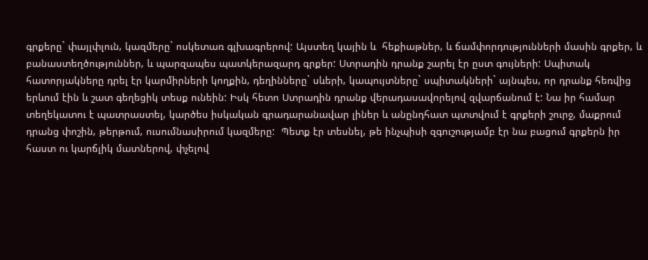գրքերը` փայլփլուն, կազմերը` ոսկետառ գլխագրերով: Այստեղ կային և  հեքիաթներ, և ճամփորդությունների մասին գրքեր, և  բանաստեղծություններ, և պարզապես պատկերազարդ գրքեր: Ստրադին դրանք շարել էր ըստ գույների: Սպիտակ հատորյակները դրել էր կարմիրների կողքին, դեղինները` սևերի, կապույտները` սպիտակների` այնպես, որ դրանք հեռվից երևում էին և շատ գեղեցիկ տեսք ունեին: Իսկ հետո Ստրադին դրանք վերադասավորելով զվարճանում է: Նա իր համար տեղեկատու է պատրաստել, կարծես իսկական գրադարանավար լիներ և անընդհատ պտտվում է գրքերի շուրջ, մաքրում դրանց փոշին, թերթում, ուսումնասիրում կազմերը:  Պետք էր տեսնել, թե ինչպիսի զգուշությամբ էր նա բացում գրքերն իր հաստ ու կարճլիկ մատներով, փչելով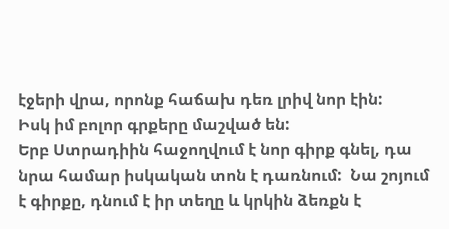էջերի վրա, որոնք հաճախ դեռ լրիվ նոր էին:
Իսկ իմ բոլոր գրքերը մաշված են:
Երբ Ստրադիին հաջողվում է նոր գիրք գնել, դա նրա համար իսկական տոն է դառնում:  Նա շոյում է գիրքը, դնում է իր տեղը և կրկին ձեռքն է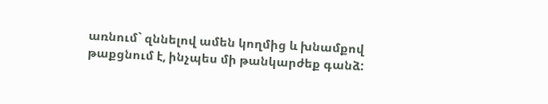առնում` զննելով ամեն կողմից և խնամքով  թաքցնում է, ինչպես մի թանկարժեք գանձ: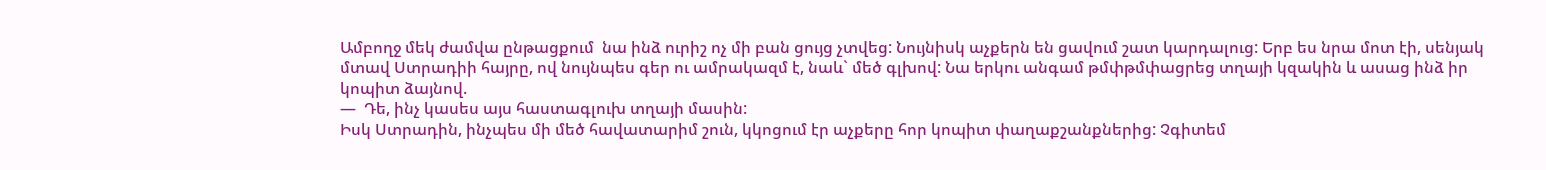Ամբողջ մեկ ժամվա ընթացքում  նա ինձ ուրիշ ոչ մի բան ցույց չտվեց: Նույնիսկ աչքերն են ցավում շատ կարդալուց: Երբ ես նրա մոտ էի, սենյակ մտավ Ստրադիի հայրը, ով նույնպես գեր ու ամրակազմ է, նաև` մեծ գլխով: Նա երկու անգամ թմփթմփացրեց տղայի կզակին և ասաց ինձ իր կոպիտ ձայնով.
—  Դե, ինչ կասես այս հաստագլուխ տղայի մասին:
Իսկ Ստրադին, ինչպես մի մեծ հավատարիմ շուն, կկոցում էր աչքերը հոր կոպիտ փաղաքշանքներից: Չգիտեմ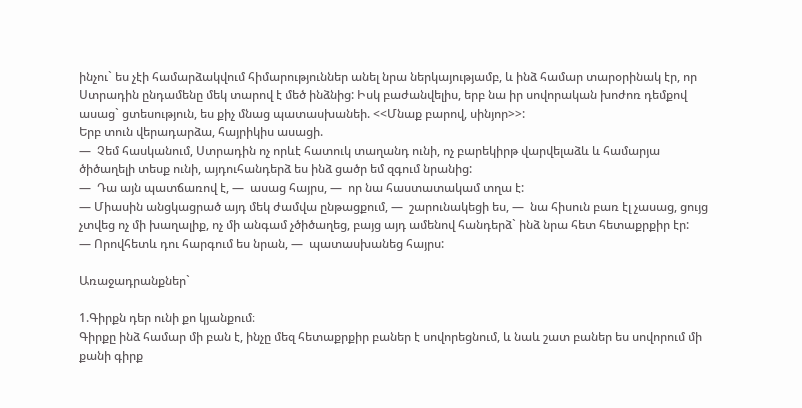ինչու` ես չէի համարձակվում հիմարություններ անել նրա ներկայությամբ, և ինձ համար տարօրինակ էր, որ Ստրադին ընդամենը մեկ տարով է մեծ ինձնից: Իսկ բաժանվելիս, երբ նա իր սովորական խոժոռ դեմքով ասաց` ցտեսություն, ես քիչ մնաց պատասխանեի. <<Մնաք բարով, սինյոր>>:
Երբ տուն վերադարձա, հայրիկիս ասացի.
—  Չեմ հասկանում, Ստրադին ոչ որևէ հատուկ տաղանդ ունի, ոչ բարեկիրթ վարվելաձև և համարյա ծիծաղելի տեսք ունի, այդուհանդերձ ես ինձ ցածր եմ զգում նրանից:
—  Դա այն պատճառով է, —  ասաց հայրս, —  որ նա հաստատակամ տղա է:
— Միասին անցկացրած այդ մեկ ժամվա ընթացքում, —  շարունակեցի ես, —  նա հիսուն բառ էլ չասաց, ցույց չտվեց ոչ մի խաղալիք, ոչ մի անգամ չծիծաղեց, բայց այդ ամենով հանդերձ` ինձ նրա հետ հետաքրքիր էր:
— Որովհետև դու հարգում ես նրան, —  պատասխանեց հայրս:

Առաջադրանքներ`

1.Գիրքն դեր ունի քո կյանքում։
Գիրքը ինձ համար մի բան է, ինչը մեզ հետաքրքիր բաներ է սովորեցնում, և նաև շատ բաներ ես սովորում մի քանի գիրք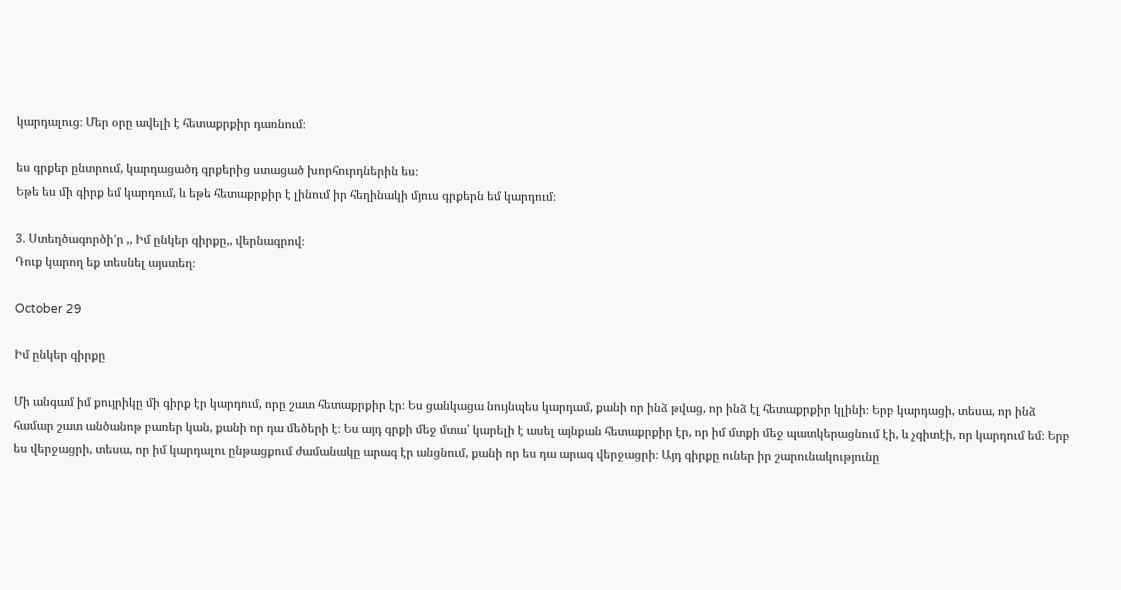կարդալուց։ Մեր օրը ավելի է հետաքրքիր դառնում։

ես գրքեր ընտրում, կարդացածդ գրքերից ստացած խորհուրդներին ես։
Եթե ես մի գիրք եմ կարդում, և եթե հետաքրքիր է լինում իր հեղինակի մյուս գրքերն եմ կարդում։

3. Ստեղծագործի’ր ,, Իմ ընկեր գիրքը,, վերնագրով։
Դուք կարող եք տեսնել այստեղ։

October 29

Իմ ընկեր գիրքը

Մի անգամ իմ քույրիկը մի գիրք էր կարդում, որը շատ հետաքրքիր էր։ Ես ցանկացա նույնպես կարդամ, քանի որ ինձ թվաց, որ ինձ էլ հետաքրքիր կլինի։ Երբ կարդացի, տեսա, որ ինձ համար շատ անծանոթ բառեր կան, քանի որ դա մեծերի է։ Ես այդ գրքի մեջ մտա՝ կարելի է ասել այնքան հետաքրքիր էր, որ իմ մտքի մեջ պատկերացնում էի, և չգիտէի, որ կարդում եմ։ Երբ ես վերջացրի, տեսա, որ իմ կարդալու ընթացքում ժամանակը արագ էր անցնում, քանի որ ես դա արագ վերջացրի։ Այդ գիրքը ուներ իր շարունակությունը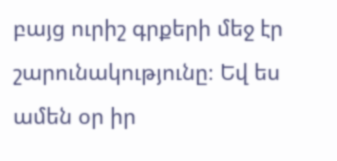բայց ուրիշ գրքերի մեջ էր շարունակությունը։ Եվ ես ամեն օր իր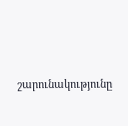շարունակությունը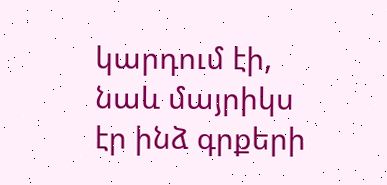կարդում էի, նաև մայրիկս էր ինձ գրքերի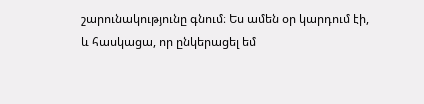շարունակությունը գնում։ Ես ամեն օր կարդում էի, և հասկացա, որ ընկերացել եմ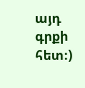այդ գրքի հետ։)